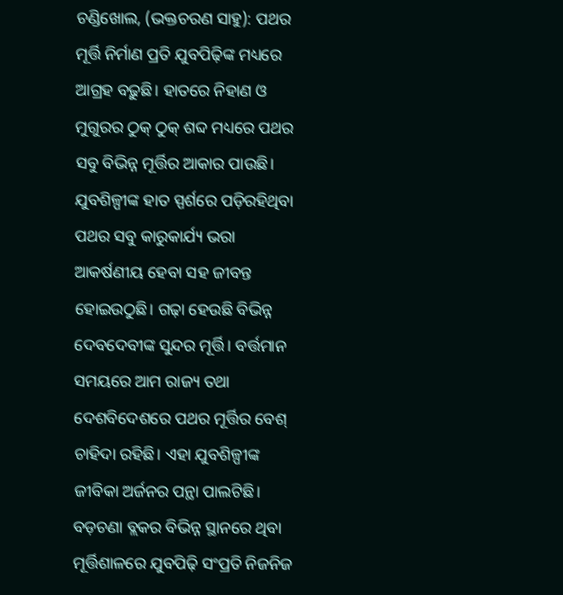ଚଣ୍ଡିଖୋଲ, (ଭକ୍ତଚରଣ ସାହୁ): ପଥର ମୂର୍ତ୍ତି ନିର୍ମାଣ ପ୍ରତି ଯୁବପିଢ଼ିଙ୍କ ମଧ୍ୟରେ ଆଗ୍ରହ ବଢ଼ୁଛି। ହାତରେ ନିହାଣ ଓ ମୁଗୁରର ଠୁକ୍ ଠୁକ୍ ଶବ୍ଦ ମଧ୍ୟରେ ପଥର ସବୁ ବିଭିନ୍ନ ମୂର୍ତ୍ତିର ଆକାର ପାଉଛି। ଯୁବଶିଳ୍ପୀଙ୍କ ହାତ ସ୍ପର୍ଶରେ ପଡ଼ିରହିଥିବା ପଥର ସବୁ କାରୁକାର୍ଯ୍ୟ ଭରା ଆକର୍ଷଣୀୟ ହେବା ସହ ଜୀବନ୍ତ ହୋଇଉଠୁଛି। ଗଢ଼ା ହେଉଛି ବିଭିନ୍ନ ଦେବଦେବୀଙ୍କ ସୁନ୍ଦର ମୂର୍ତ୍ତି। ବର୍ତ୍ତମାନ ସମୟରେ ଆମ ରାଜ୍ୟ ତଥା ଦେଶବିଦେଶରେ ପଥର ମୂର୍ତ୍ତିର ବେଶ୍ ଚାହିଦା ରହିଛି। ଏହା ଯୁବଶିଳ୍ପୀଙ୍କ ଜୀବିକା ଅର୍ଜନର ପନ୍ଥା ପାଲଟିଛି।
ବଡ଼ଚଣା ବ୍ଲକର ବିଭିନ୍ନ ସ୍ଥାନରେ ଥିବା ମୂର୍ତ୍ତିଶାଳରେ ଯୁବପିଢ଼ି ସଂପ୍ରତି ନିଜନିଜ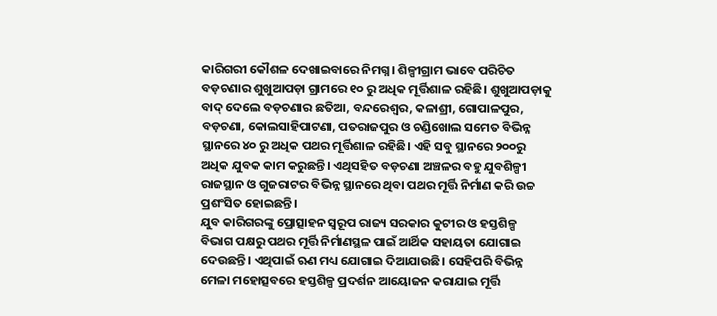କାରିଗରୀ କୌଶଳ ଦେଖାଇବାରେ ନିମଗ୍ନ। ଶିଳ୍ପୀଗ୍ରାମ ଭାବେ ପରିଚିତ ବଡ଼ଚଣାର ଶୁଖୁଆପଡ଼ା ଗ୍ରାମରେ ୧୦ ରୁ ଅଧିକ ମୂର୍ତ୍ତିଶାଳ ରହିଛି। ଶୁଖୁଆପଡ଼ାକୁ ବାଦ୍ ଦେଲେ ବଡ଼ଚଣାର ଛତିଆ, ବନ୍ଦରେଶ୍ଵର, କଳାଶ୍ରୀ, ଗୋପାଳପୁର, ବଡ଼ଚଣା, କୋଲସାହିପାଟଣା, ପତରାଜପୁର ଓ ଚଣ୍ଡିଖୋଲ ସମେତ ବିଭିନ୍ନ ସ୍ଥାନରେ ୪୦ ରୁ ଅଧିକ ପଥର ମୂର୍ତ୍ତିଶାଳ ରହିଛି। ଏହି ସବୁ ସ୍ଥାନରେ ୨୦୦ରୁ ଅଧିକ ଯୁବକ କାମ କରୁଛନ୍ତି। ଏଥିସହିତ ବଡ଼ଚଣା ଅଞ୍ଚଳର ବହୁ ଯୁବଶିଳ୍ପୀ ରାଜସ୍ଥାନ ଓ ଗୁଜରାଟର ବିଭିନ୍ନ ସ୍ଥାନରେ ଥିବା ପଥର ମୂର୍ତ୍ତି ନିର୍ମାଣ କରି ଉଚ୍ଚ ପ୍ରଶଂସିତ ହୋଇଛନ୍ତି।
ଯୁବ କାରିଗରଙ୍କୁ ପ୍ରୋତ୍ସାହନ ସ୍ବରୂପ ରାଜ୍ୟ ସରକାର କୁଟୀର ଓ ହସ୍ତଶିଳ୍ପ ବିଭାଗ ପକ୍ଷରୁ ପଥର ମୂର୍ତ୍ତି ନିର୍ମାଣସ୍ଥଳ ପାଇଁ ଆର୍ଥିକ ସହାୟତା ଯୋଗାଇ ଦେଉଛନ୍ତି। ଏଥିପାଇଁ ଋଣ ମଧ୍ୟ ଯୋଗାଇ ଦିଆଯାଉଛି। ସେହିପରି ବିଭିନ୍ନ ମେଳା ମହୋତ୍ସବରେ ହସ୍ତଶିଳ୍ପ ପ୍ରଦର୍ଶନ ଆୟୋଜନ କରାଯାଇ ମୂର୍ତ୍ତି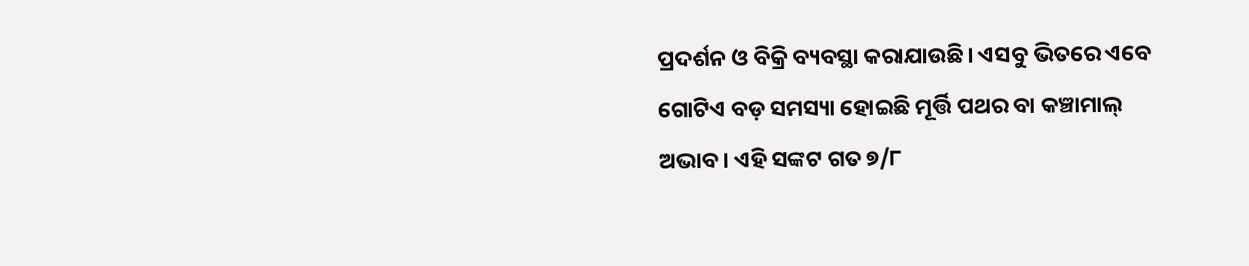ପ୍ରଦର୍ଶନ ଓ ବିକ୍ରି ବ୍ୟବସ୍ଥା କରାଯାଉଛି। ଏସବୁ ଭିତରେ ଏବେ ଗୋଟିଏ ବଡ଼ ସମସ୍ୟା ହୋଇଛି ମୂର୍ତ୍ତି ପଥର ବା କଞ୍ଚାମାଲ୍ ଅଭାବ। ଏହି ସଙ୍କଟ ଗତ ୭/୮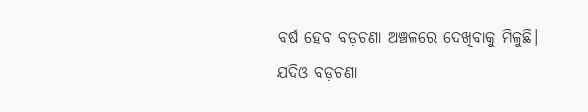ବର୍ଷ ହେବ ବଡ଼ଚଣା ଅଞ୍ଚଳରେ ଦେଖିବାକୁ ମିଳୁଛି।
ଯଦିଓ ବଡ଼ଚଣା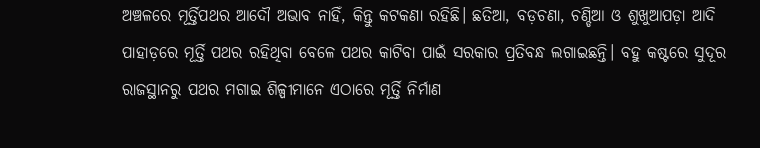ଅଞ୍ଚଳରେ ମୂର୍ତ୍ତିପଥର ଆଦୌ ଅଭାବ ନାହିଁ, କିନ୍ତୁ କଟକଣା ରହିଛି। ଛତିଆ, ବଡ଼ଚଣା, ଚଣ୍ଡିଆ ଓ ଶୁଖୁଆପଡ଼ା ଆଦି ପାହାଡ଼ରେ ମୂର୍ତ୍ତି ପଥର ରହିଥିବା ବେଳେ ପଥର କାଟିବା ପାଇଁ ସରକାର ପ୍ରତିବନ୍ଧ ଲଗାଇଛନ୍ତି। ବହୁ କଷ୍ଟରେ ସୁଦୂର ରାଜସ୍ଥାନରୁ ପଥର ମଗାଇ ଶିଳ୍ପୀମାନେ ଏଠାରେ ମୂର୍ତ୍ତି ନିର୍ମାଣ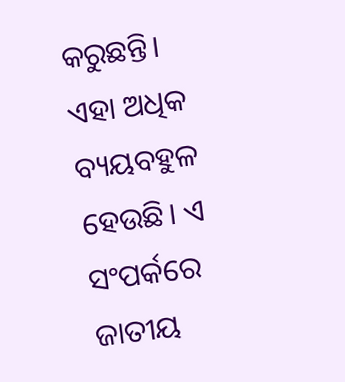କରୁଛନ୍ତି। ଏହା ଅଧିକ ବ୍ୟୟବହୁଳ ହେଉଛି। ଏ ସଂପର୍କରେ ଜାତୀୟ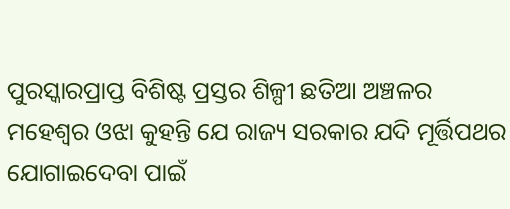ପୁରସ୍କାରପ୍ରାପ୍ତ ବିଶିଷ୍ଟ ପ୍ରସ୍ତର ଶିଳ୍ପୀ ଛତିଆ ଅଞ୍ଚଳର ମହେଶ୍ୱର ଓଝା କୁହନ୍ତି ଯେ ରାଜ୍ୟ ସରକାର ଯଦି ମୂର୍ତ୍ତିପଥର ଯୋଗାଇଦେବା ପାଇଁ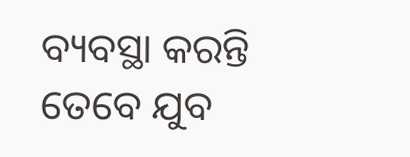ବ୍ୟବସ୍ଥା କରନ୍ତି ତେବେ ଯୁବ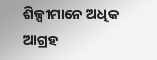ଶିଳ୍ପୀମାନେ ଅଧିକ ଆଗ୍ରହ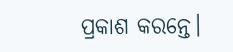ପ୍ରକାଶ କରନ୍ତେ।